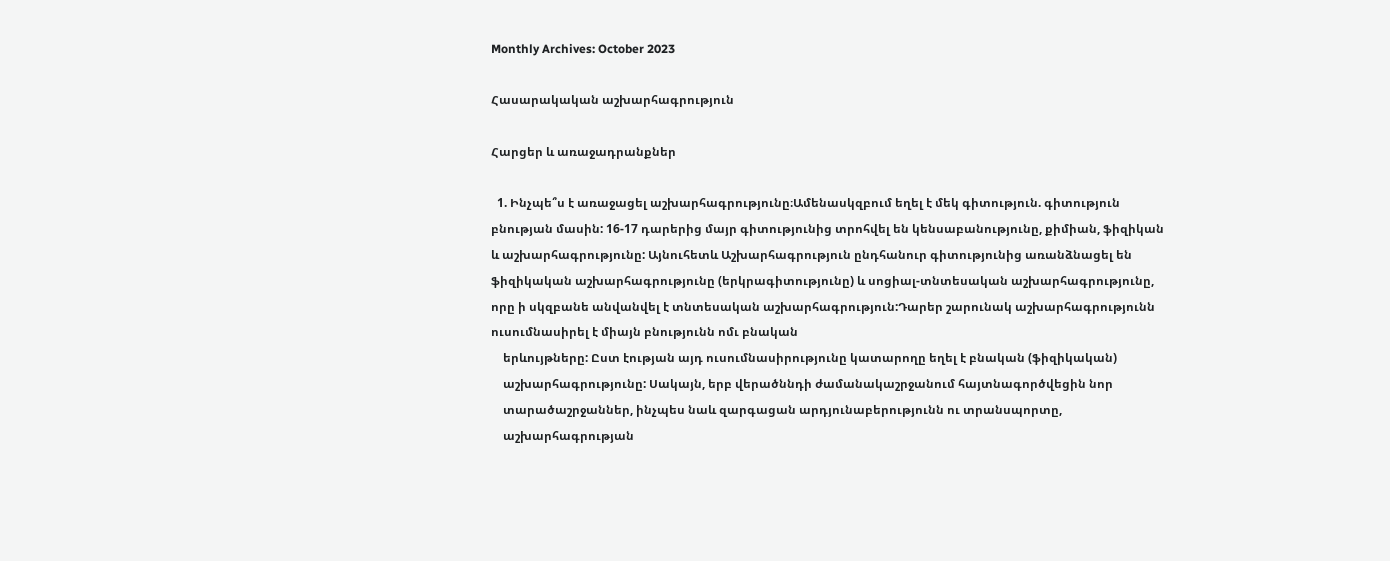Monthly Archives: October 2023

Հասարակական աշխարհագրություն

Հարցեր և առաջադրանքներ

  1. Ինչպե՞ս է առաջացել աշխարհագրությունը։Ամենասկզբում եղել է մեկ գիտություն. գիտություն բնության մասին: 16-17 դարերից մայր գիտությունից տրոհվել են կենսաբանությունը, քիմիան, ֆիզիկան և աշխարհագրությունը: Այնուհետև Աշխարհագրություն ընդհանուր գիտությունից առանձնացել են ֆիզիկական աշխարհագրությունը (երկրագիտությունը) և սոցիալ-տնտեսական աշխարհագրությունը, որը ի սկզբանե անվանվել է տնտեսական աշխարհագրություն:Դարեր շարունակ աշխարհագրությունն ուսումնասիրել է միայն բնությունն ոմւ բնական
    երևույթները: Ըստ էության այդ ուսումնասիրությունը կատարողը եղել է բնական (ֆիզիկական)
    աշխարհագրությունը: Սակայն, երբ վերածննդի ժամանակաշրջանում հայտնագործվեցին նոր
    տարածաշրջաններ, ինչպես նաև զարգացան արդյունաբերությունն ու տրանսպորտը,
    աշխարհագրության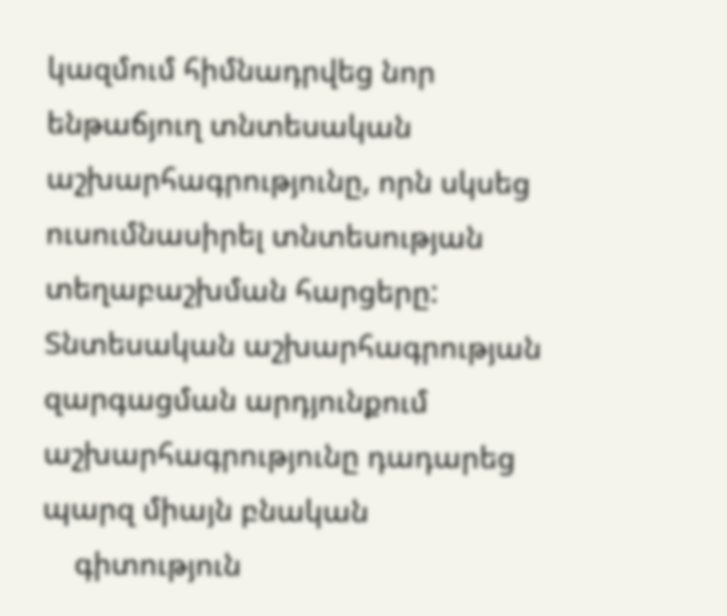կազմում հիմնադրվեց նոր ենթաճյուղ տնտեսական աշխարհագրությունը, որն սկսեց ուսումնասիրել տնտեսության տեղաբաշխման հարցերը: Տնտեսական աշխարհագրության զարգացման արդյունքում աշխարհագրությունը դադարեց պարզ միայն բնական
    գիտություն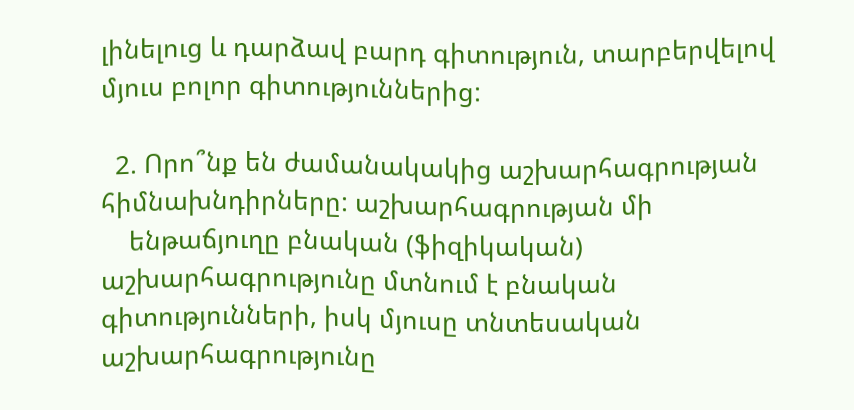լինելուց և դարձավ բարդ գիտություն, տարբերվելով մյուս բոլոր գիտություններից:

  2. Որո՞նք են ժամանակակից աշխարհագրության հիմնախնդիրները: աշխարհագրության մի
    ենթաճյուղը բնական (ֆիզիկական) աշխարհագրությունը մտնում է բնական գիտությունների, իսկ մյուսը տնտեսական աշխարհագրությունը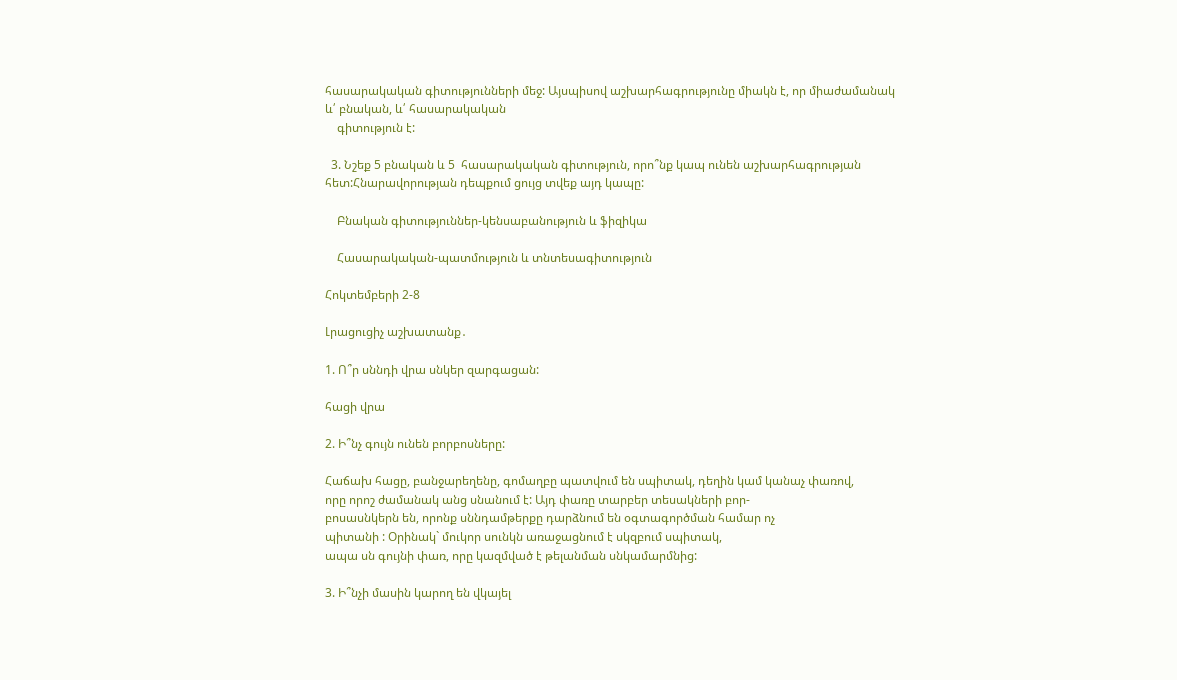հասարակական գիտությունների մեջ: Այսպիսով աշխարհագրությունը միակն է, որ միաժամանակ և՛ բնական, և՛ հասարակական
    գիտություն է:

  3. Նշեք 5 բնական և 5  հասարակական գիտություն, որո՞նք կապ ունեն աշխարհագրության հետ:Հնարավորության դեպքում ցույց տվեք այդ կապը:

    Բնական գիտություններ-կենսաբանություն և ֆիզիկա

    Հասարակական-պատմություն և տնտեսագիտություն

Հոկտեմբերի 2-8

Լրացուցիչ աշխատանք․

1. Ո՞ր սննդի վրա սնկեր զարգացան:

հացի վրա

2. Ի՞նչ գույն ունեն բորբոսները:

Հաճախ հացը, բանջարեղենը, գոմաղբը պատվում են սպիտակ, դեղին կամ կանաչ փառով,
որը որոշ ժամանակ անց սնանում է: Այդ փառը տարբեր տեսակների բոր-
բոսասնկերն են, որոնք սննդամթերքը դարձնում են օգտագործման համար ոչ
պիտանի : Օրինակ` մուկոր սունկն առաջացնում է սկզբում սպիտակ,
ապա սն գույնի փառ, որը կազմված է թելանման սնկամարմնից:

3. Ի՞նչի մասին կարող են վկայել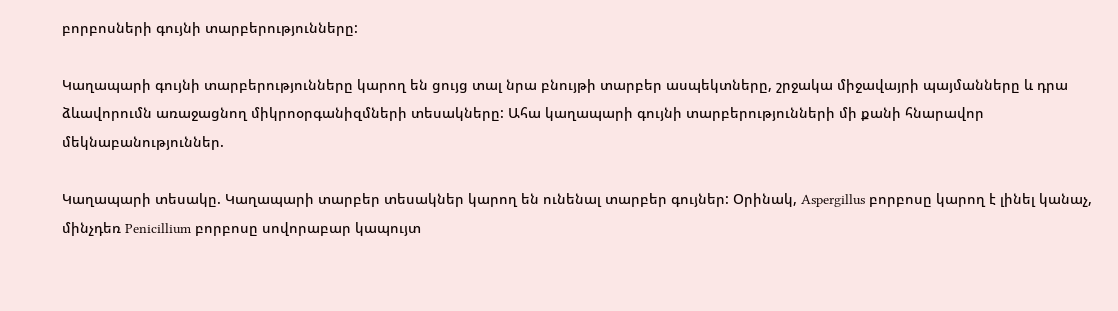բորբոսների գույնի տարբերությունները:

Կաղապարի գույնի տարբերությունները կարող են ցույց տալ նրա բնույթի տարբեր ասպեկտները, շրջակա միջավայրի պայմանները և դրա ձևավորումն առաջացնող միկրոօրգանիզմների տեսակները: Ահա կաղապարի գույնի տարբերությունների մի քանի հնարավոր մեկնաբանություններ.

Կաղապարի տեսակը. Կաղապարի տարբեր տեսակներ կարող են ունենալ տարբեր գույներ: Օրինակ, Aspergillus բորբոսը կարող է լինել կանաչ, մինչդեռ Penicillium բորբոսը սովորաբար կապույտ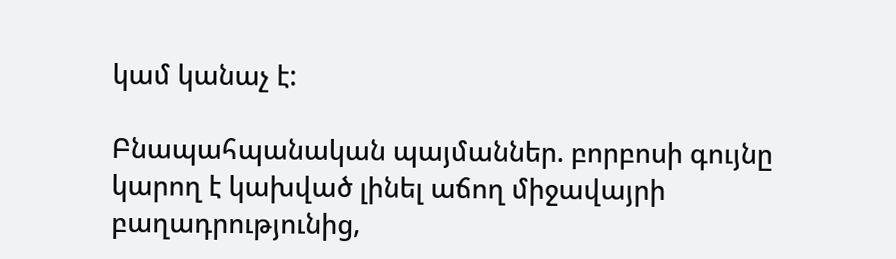կամ կանաչ է:

Բնապահպանական պայմաններ. բորբոսի գույնը կարող է կախված լինել աճող միջավայրի բաղադրությունից,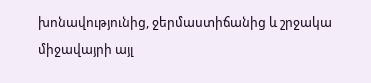խոնավությունից, ջերմաստիճանից և շրջակա միջավայրի այլ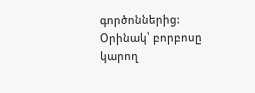գործոններից: Օրինակ՝ բորբոսը կարող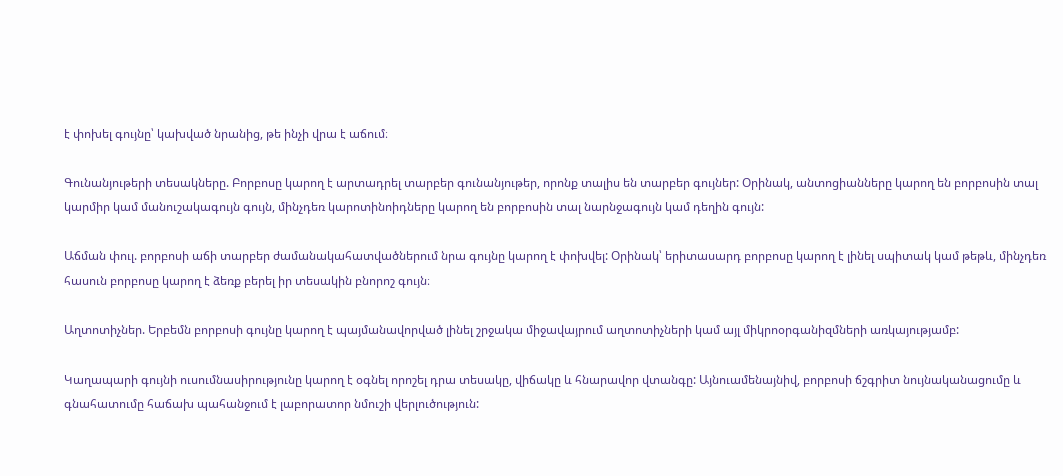է փոխել գույնը՝ կախված նրանից, թե ինչի վրա է աճում։

Գունանյութերի տեսակները. Բորբոսը կարող է արտադրել տարբեր գունանյութեր, որոնք տալիս են տարբեր գույներ: Օրինակ, անտոցիանները կարող են բորբոսին տալ կարմիր կամ մանուշակագույն գույն, մինչդեռ կարոտինոիդները կարող են բորբոսին տալ նարնջագույն կամ դեղին գույն:

Աճման փուլ. բորբոսի աճի տարբեր ժամանակահատվածներում նրա գույնը կարող է փոխվել: Օրինակ՝ երիտասարդ բորբոսը կարող է լինել սպիտակ կամ թեթև, մինչդեռ հասուն բորբոսը կարող է ձեռք բերել իր տեսակին բնորոշ գույն։

Աղտոտիչներ. Երբեմն բորբոսի գույնը կարող է պայմանավորված լինել շրջակա միջավայրում աղտոտիչների կամ այլ միկրոօրգանիզմների առկայությամբ:

Կաղապարի գույնի ուսումնասիրությունը կարող է օգնել որոշել դրա տեսակը, վիճակը և հնարավոր վտանգը: Այնուամենայնիվ, բորբոսի ճշգրիտ նույնականացումը և գնահատումը հաճախ պահանջում է լաբորատոր նմուշի վերլուծություն: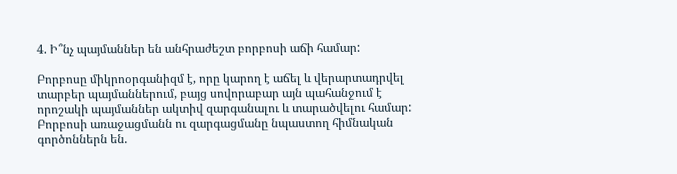4. Ի՞նչ պայմաններ են անհրաժեշտ բորբոսի աճի համար:

Բորբոսը միկրոօրգանիզմ է, որը կարող է աճել և վերարտադրվել տարբեր պայմաններում, բայց սովորաբար այն պահանջում է որոշակի պայմաններ ակտիվ զարգանալու և տարածվելու համար: Բորբոսի առաջացմանն ու զարգացմանը նպաստող հիմնական գործոններն են.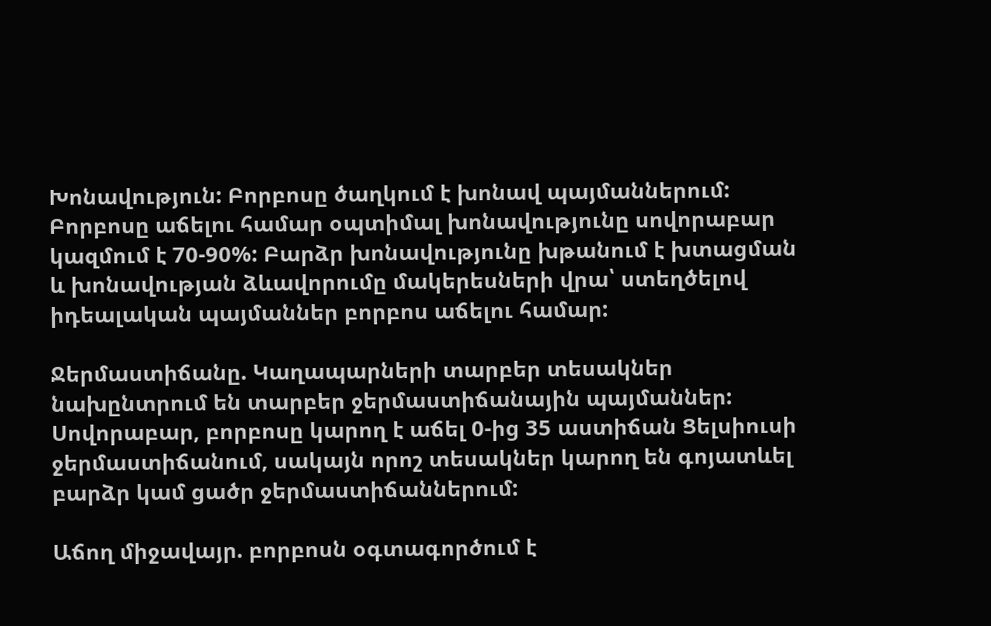Խոնավություն: Բորբոսը ծաղկում է խոնավ պայմաններում: Բորբոսը աճելու համար օպտիմալ խոնավությունը սովորաբար կազմում է 70-90%: Բարձր խոնավությունը խթանում է խտացման և խոնավության ձևավորումը մակերեսների վրա՝ ստեղծելով իդեալական պայմաններ բորբոս աճելու համար:

Ջերմաստիճանը. Կաղապարների տարբեր տեսակներ նախընտրում են տարբեր ջերմաստիճանային պայմաններ: Սովորաբար, բորբոսը կարող է աճել 0-ից 35 աստիճան Ցելսիուսի ջերմաստիճանում, սակայն որոշ տեսակներ կարող են գոյատևել բարձր կամ ցածր ջերմաստիճաններում:

Աճող միջավայր. բորբոսն օգտագործում է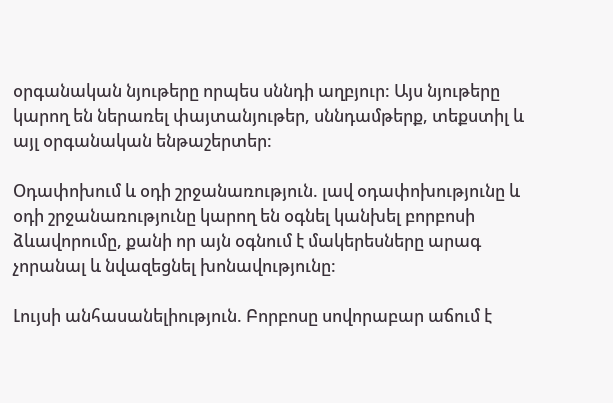օրգանական նյութերը որպես սննդի աղբյուր: Այս նյութերը կարող են ներառել փայտանյութեր, սննդամթերք, տեքստիլ և այլ օրգանական ենթաշերտեր:

Օդափոխում և օդի շրջանառություն. լավ օդափոխությունը և օդի շրջանառությունը կարող են օգնել կանխել բորբոսի ձևավորումը, քանի որ այն օգնում է մակերեսները արագ չորանալ և նվազեցնել խոնավությունը:

Լույսի անհասանելիություն. Բորբոսը սովորաբար աճում է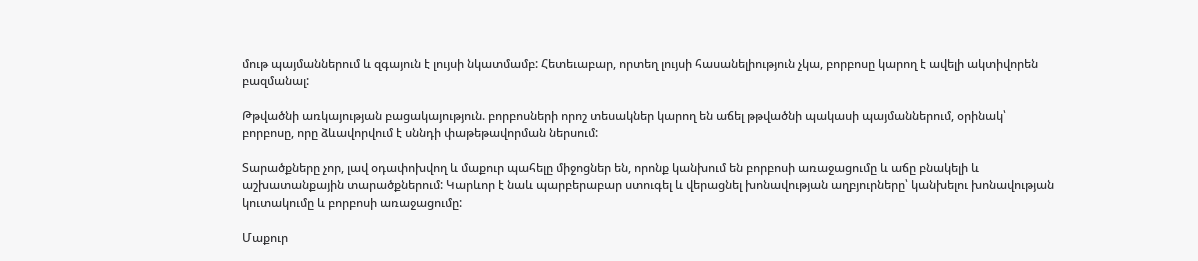մութ պայմաններում և զգայուն է լույսի նկատմամբ: Հետեւաբար, որտեղ լույսի հասանելիություն չկա, բորբոսը կարող է ավելի ակտիվորեն բազմանալ:

Թթվածնի առկայության բացակայություն. բորբոսների որոշ տեսակներ կարող են աճել թթվածնի պակասի պայմաններում, օրինակ՝ բորբոսը, որը ձևավորվում է սննդի փաթեթավորման ներսում:

Տարածքները չոր, լավ օդափոխվող և մաքուր պահելը միջոցներ են, որոնք կանխում են բորբոսի առաջացումը և աճը բնակելի և աշխատանքային տարածքներում: Կարևոր է նաև պարբերաբար ստուգել և վերացնել խոնավության աղբյուրները՝ կանխելու խոնավության կուտակումը և բորբոսի առաջացումը:

Մաքուր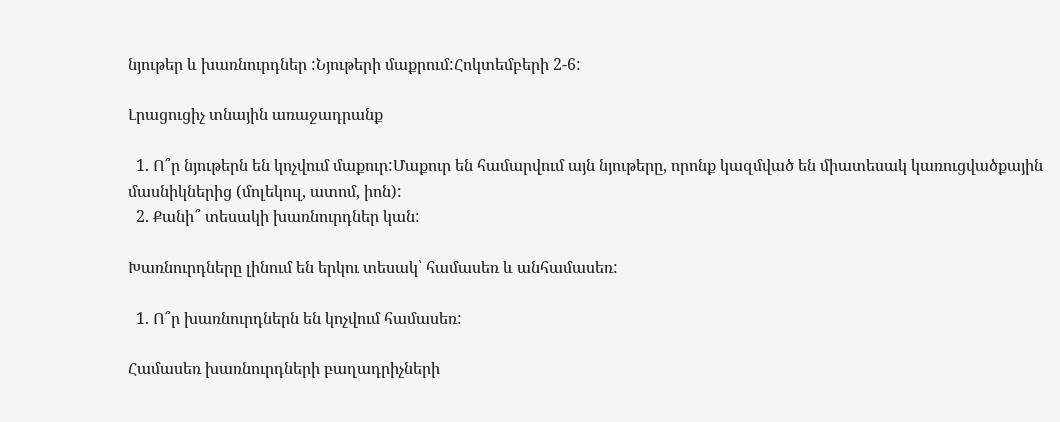նյութեր և խառնուրդներ :Նյութերի մաքրում:Հոկտեմբերի 2-6:

Լրացուցիչ տնային առաջադրանք

  1. Ո՞ր նյութերն են կոչվում մաքուր:Մաքուր են համարվում այն նյութերը, որոնք կազմված են միատեսակ կառուցվածքային մասնիկներից (մոլեկուլ, ատոմ, իոն):
  2. Քանի՞ տեսակի խառնուրդներ կան:

Խառնուրդները լինում են երկու տեսակ՝ համասեռ և անհամասեռ:

  1. Ո՞ր խառնուրդներն են կոչվում համասեռ:

Համասեռ խառնուրդների բաղադրիչների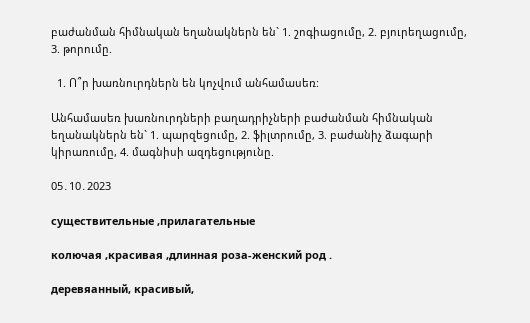բաժանման հիմնական եղանակներն են` 1. շոգիացումը, 2. բյուրեղացումը, 3. թորումը.

  1. Ո՞ր խառնուրդներն են կոչվում անհամասեռ:

Անհամասեռ խառնուրդների բաղադրիչների բաժանման հիմնական եղանակներն են` 1. պարզեցումը, 2. ֆիլտրումը, 3. բաժանիչ ձագարի կիրառումը, 4. մագնիսի ազդեցությունը.

05․10․2023

существительные ,прилагательные

колючая ,красивaя ,длинная роза-женский род .

деревяанный, красивый,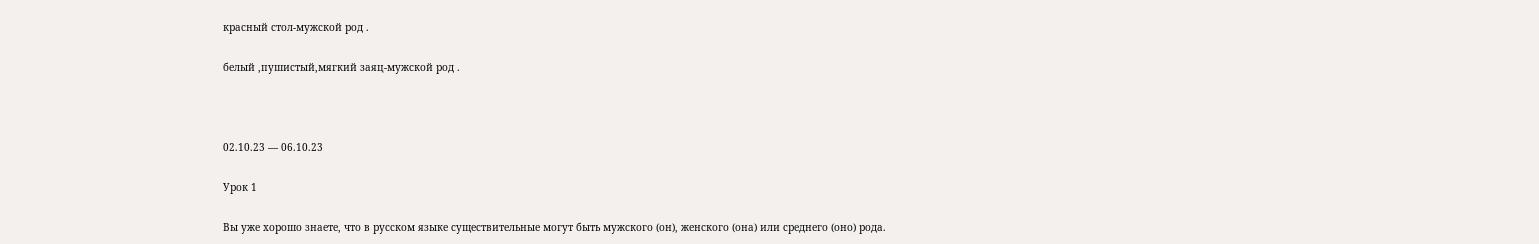красный стол-мужской род .

белый ,пушистый,мягкий заяц-мужской род .



02.10.23 — 06.10.23

Урок 1

Вы уже хорошо знаете, что в русском языке существительные могут быть мужского (он), женского (она) или среднего (оно) рода.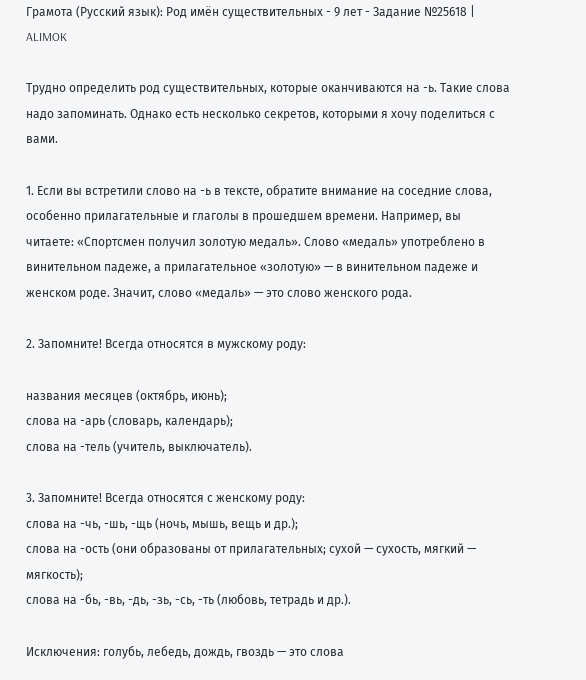Грамота (Русский язык): Род имён существительных - 9 лет - Задание №25618 |  ALIMOK

Трудно определить род существительных, которые оканчиваются на -ь. Такие слова надо запоминать. Однако есть несколько секретов, которыми я хочу поделиться с вами.

1. Если вы встретили слово на -ь в тексте, обратите внимание на соседние слова, особенно прилагательные и глаголы в прошедшем времени. Например, вы читаете: «Спортсмен получил золотую медаль». Слово «медаль» употреблено в винительном падеже, а прилагательное «золотую» — в винительном падеже и женском роде. Значит, слово «медаль» — это слово женского рода.

2. Запомните! Всегда относятся в мужскому роду:

названия месяцев (октябрь, июнь);
слова на -арь (словарь, календарь);
слова на -тель (учитель, выключатель).

3. Запомните! Всегда относятся с женскому роду:
слова на -чь, -шь, -щь (ночь, мышь, вещь и др.);
слова на -ость (они образованы от прилагательных; сухой — сухость, мягкий — мягкость);
слова на -бь, -вь, -дь, -зь, -сь, -ть (любовь, тетрадь и др.).

Исключения: голубь, лебедь, дождь, гвоздь — это слова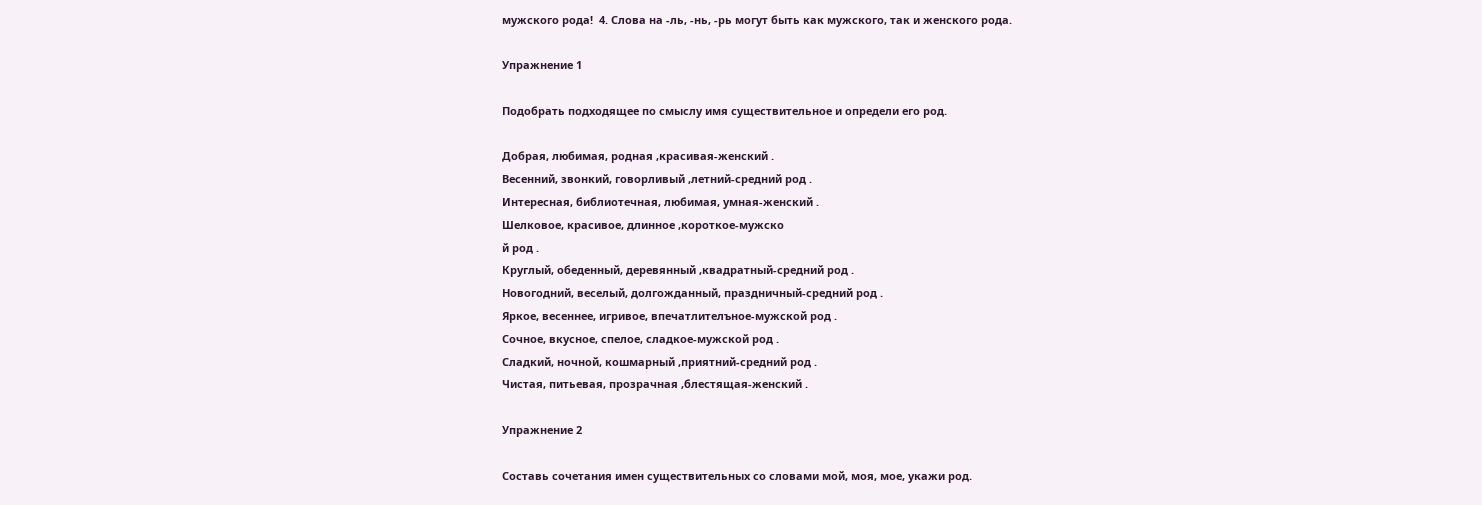мужского рода!  4. Слова на -ль, -нь, -рь могут быть как мужского, так и женского рода.

Упражнение 1

Подобрать подходящее по смыслу имя существительное и определи его род.

Добрая, любимая, родная ,красивая-женский .
Весенний, звонкий, говорливый ,летний-средний род .
Интересная, библиотечная, любимая, умная-женский .
Шелковое, красивое, длинное ,короткое-мужско
й род .
Круглый, обеденный, деревянный ,квадратный-средний род .
Новогодний, веселый, долгожданный, праздничный-средний род .
Яркое, весеннее, игривое, впечатлителъное-мужской род .
Сочное, вкусное, спелое, сладкое-мужской род .
Сладкий, ночной, кошмарный ,приятний-средний род .
Чистая, питьевая, прозрачная ,блестящая-женский .

Упражнение 2

Составь сочетания имен существительных со словами мой, моя, мое, укажи род.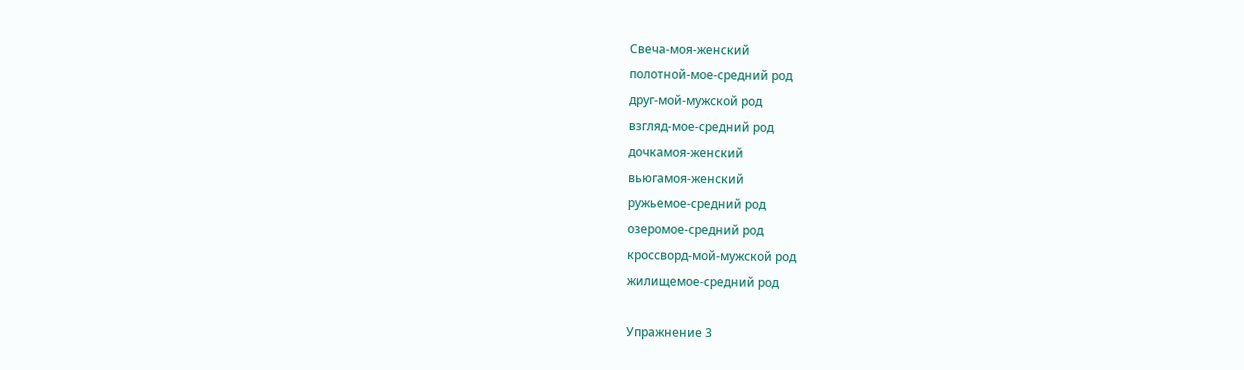Свеча-моя-женский
полотной-мое-средний род
друг-мой-мужской род
взгляд-мое-средний род
дочкамоя-женский
вьюгамоя-женский
ружьемое-средний род
озеромое-средний род
кроссворд-мой-мужской род
жилищемое-средний род

Упражнение 3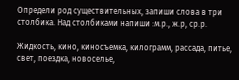Определи род существительных, запиши слова в три столбика. Над столбиками напиши :м.р., ж.р, ср.р.

Жидкость, кино, киносъемка, килограмм, рассада, питье, свет, поездка, новоселье,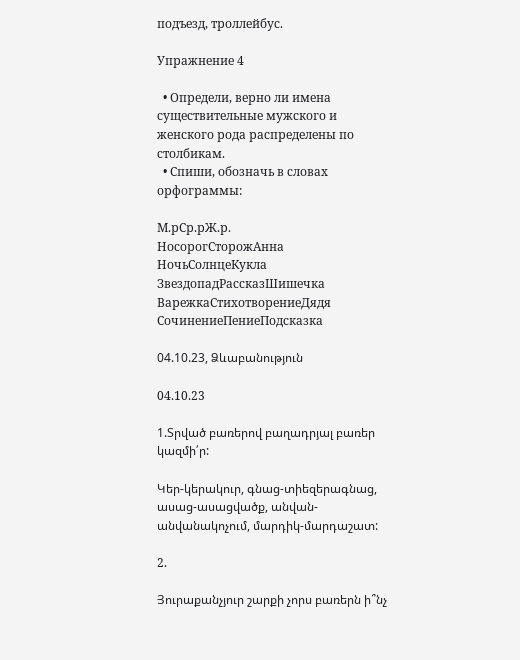подъезд, троллейбус.

Упражнение 4

  • Определи, верно ли имена существительные мужского и женского рода распределены по столбикам.
  • Спиши, обозначь в словах орфограммы:

М.рСр.рЖ.р.
НосорогСторожАнна
НочьСолнцеКукла
ЗвездопадРассказШишечка
ВарежкаСтихотворениеДядя
СочинениеПениеПодсказка

04.10.23, Ձևաբանություն

04.10.23

1.Տրված բառերով բաղադրյալ բառեր կազմի՛ր:

Կեր-կերակուր, գնաց-տիեզերագնաց, ասաց-ասացվածք, անվան-անվանակոչում, մարդիկ-մարդաշատ:

2.

Յուրաքանչյուր շարքի չորս բառերն ի՞նչ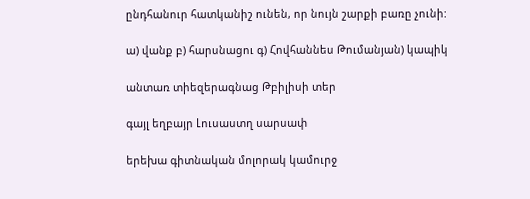ընդհանուր հատկանիշ ունեն, որ նույն շարքի բառը չունի:

ա) վանք բ) հարսնացու գ) Հովհաննես Թումանյան) կապիկ

անտառ տիեզերագնաց Թբիլիսի տեր

գայլ եղբայր Լուսաստղ սարսափ

երեխա գիտնական մոլորակ կամուրջ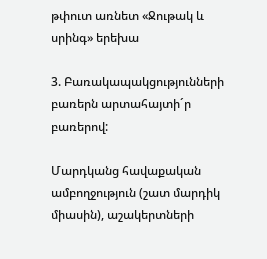թփուտ առնետ «Ջութակ և սրինգ» երեխա

3. Բառակապակցությունների բառերն արտահայտի´ր բառերով:

Մարդկանց հավաքական ամբողջություն (շատ մարդիկ միասին), աշակերտների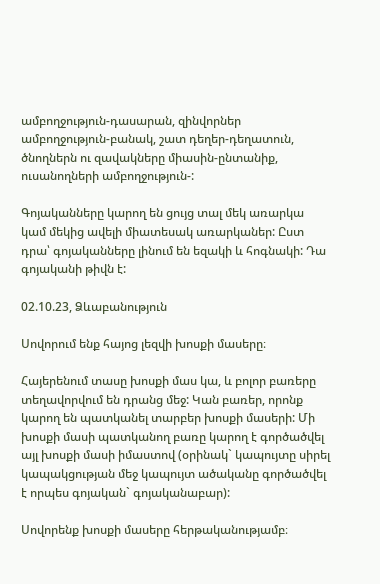ամբողջություն-դասարան, զինվորներ ամբողջություն-բանակ, շատ դեղեր-դեղատուն, ծնողներն ու զավակները միասին-ընտանիք, ուսանողների ամբողջություն-:

Գոյականները կարող են ցույց տալ մեկ առարկա կամ մեկից ավելի միատեսակ առարկաներ: Ըստ դրա՝ գոյականները լինում են եզակի և հոգնակի: Դա գոյականի թիվն է:

02.10.23, Ձևաբանություն

Սովորում ենք հայոց լեզվի խոսքի մասերը։

Հայերենում տասը խոսքի մաս կա, և բոլոր բառերը տեղավորվում են դրանց մեջ: Կան բառեր, որոնք կարող են պատկանել տարբեր խոսքի մասերի: Մի խոսքի մասի պատկանող բառը կարող է գործածվել այլ խոսքի մասի իմաստով (օրինակ` կապույտը սիրել կապակցության մեջ կապույտ ածականը գործածվել է որպես գոյական` գոյականաբար):

Սովորենք խոսքի մասերը հերթականությամբ։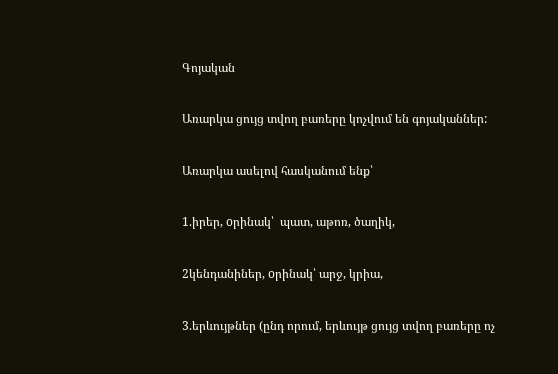Գոյական

Առարկա ցույց տվող բառերը կոչվում են գոյականներ:

Առարկա ասելով հասկանում ենք՝

1.իրեր, oրինակ՝  պատ, աթոռ, ծաղիկ,

2կենդանիներ, oրինակ՝ արջ, կրիա,

3.երևույթներ (ընդ որում, երևույթ ցույց տվող բառերը ոչ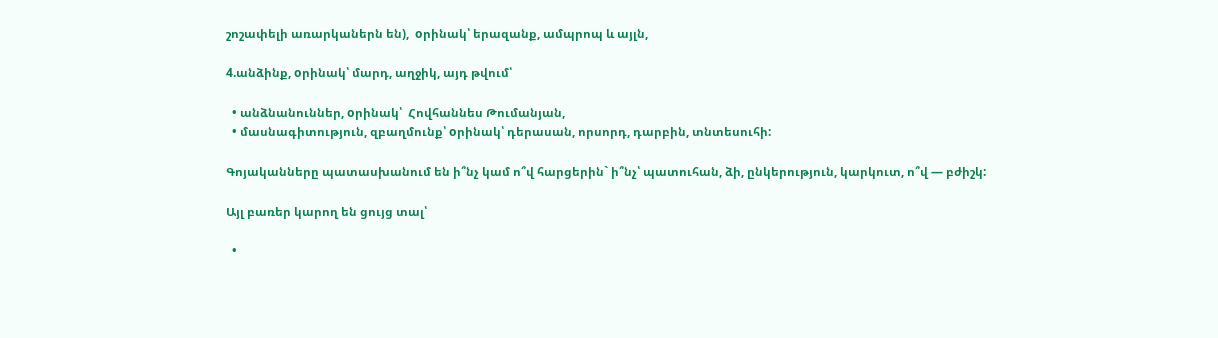շոշափելի առարկաներն են),  oրինակ՝ երազանք, ամպրոպ և այլն,

4.անձինք, oրինակ՝ մարդ, աղջիկ, այդ թվում՝

  • անձնանուններ, oրինակ՝  Հովհաննես Թումանյան,
  • մասնագիտություն, զբաղմունք՝ oրինակ՝ դերասան, որսորդ, դարբին, տնտեսուհի:

Գոյականները պատասխանում են ի՞նչ կամ ո՞վ հարցերին` ի՞նչ՝ պատուհան, ձի, ընկերություն, կարկուտ, ո՞վ — բժիշկ:

Այլ բառեր կարող են ցույց տալ՝

  •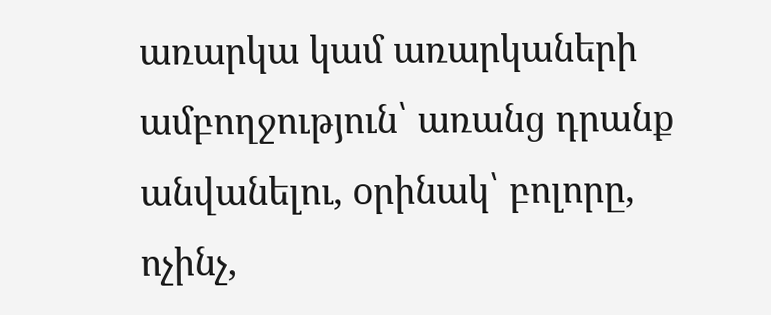առարկա կամ առարկաների ամբողջություն՝ առանց դրանք անվանելու, oրինակ՝ բոլորը, ոչինչ,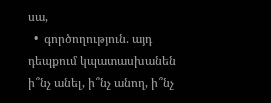սա,
  •  գործողություն. այդ դեպքում կպատասխանեն ի՞նչ անել, ի՞նչ անող, ի՞նչ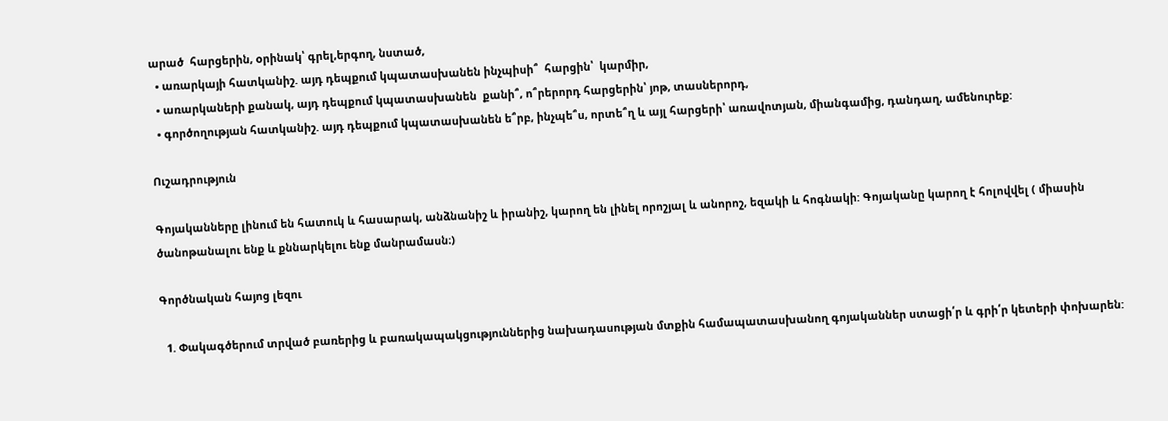արած  հարցերին, oրինակ՝ գրել,երգող, նստած,
  • առարկայի հատկանիշ. այդ դեպքում կպատասխանեն ինչպիսի՞  հարցին՝  կարմիր,
  • առարկաների քանակ, այդ դեպքում կպատասխանեն  քանի՞, ո՞րերորդ հարցերին՝ յոթ, տասներորդ,
  • գործողության հատկանիշ. այդ դեպքում կպատասխանեն ե՞րբ, ինչպե՞ս, որտե՞ղ և այլ հարցերի՝ առավոտյան, միանգամից, դանդաղ, ամենուրեք:

Ուշադրություն

Գոյականները լինում են հատուկ և հասարակ, անձնանիշ և իրանիշ, կարող են լինել որոշյալ և անորոշ, եզակի և հոգնակի: Գոյականը կարող է հոլովվել ( միասին ծանոթանալու ենք և քննարկելու ենք մանրամասն։)

Գործնական հայոց լեզու

  1. Փակագծերում տրված բառերից և բառակապակցություններից նախադասության մտքին համապատասխանող գոյականներ ստացի՛ր և գրի՛ր կետերի փոխարեն: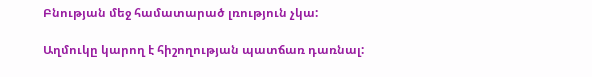Բնության մեջ համատարած լռություն չկա:

Աղմուկը կարող է հիշողության պատճառ դառնալ: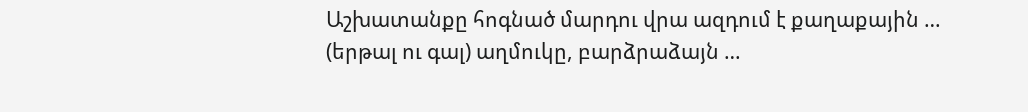Աշխատանքը հոգնած մարդու վրա ազդում է քաղաքային … (երթալ ու գալ) աղմուկը, բարձրաձայն …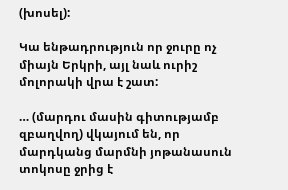(խոսել):

Կա ենթադրություն որ ջուրը ոչ միայն Երկրի, այլ նաև ուրիշ մոլորակի վրա է շատ:

… (մարդու մասին գիտությամբ զբաղվող) վկայում են, որ մարդկանց մարմնի յոթանասուն տոկոսը ջրից է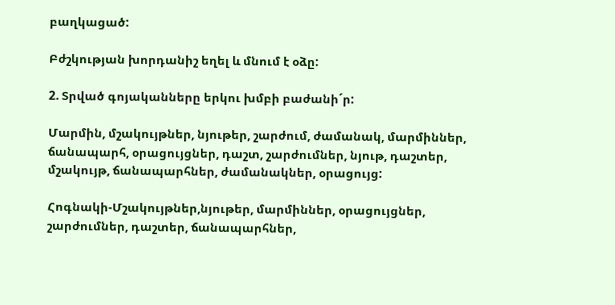բաղկացած:

Բժշկության խորդանիշ եղել և մնում է օձը:

2. Տրված գոյականները երկու խմբի բաժանի´ր:

Մարմին, մշակույթներ, նյութեր, շարժում, ժամանակ, մարմիններ, ճանապարհ, օրացույցներ, դաշտ, շարժումներ, նյութ, դաշտեր, մշակույթ, ճանապարհներ, ժամանակներ, օրացույց:

Հոգնակի-Մշակույթներ,նյութեր, մարմիններ, օրացույցներ, շարժումներ, դաշտեր, ճանապարհներ,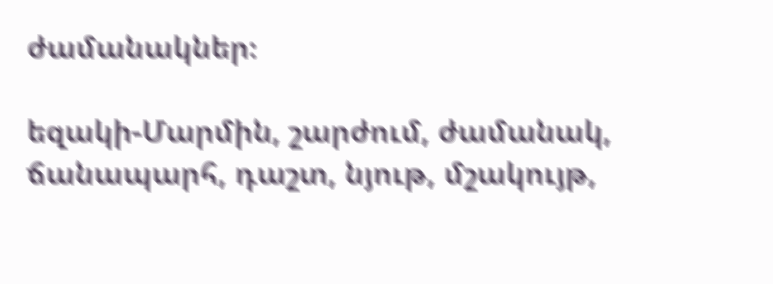ժամանակներ։

եզակի-Մարմին, շարժում, ժամանակ, ճանապարհ, դաշտ, նյութ, մշակույթ,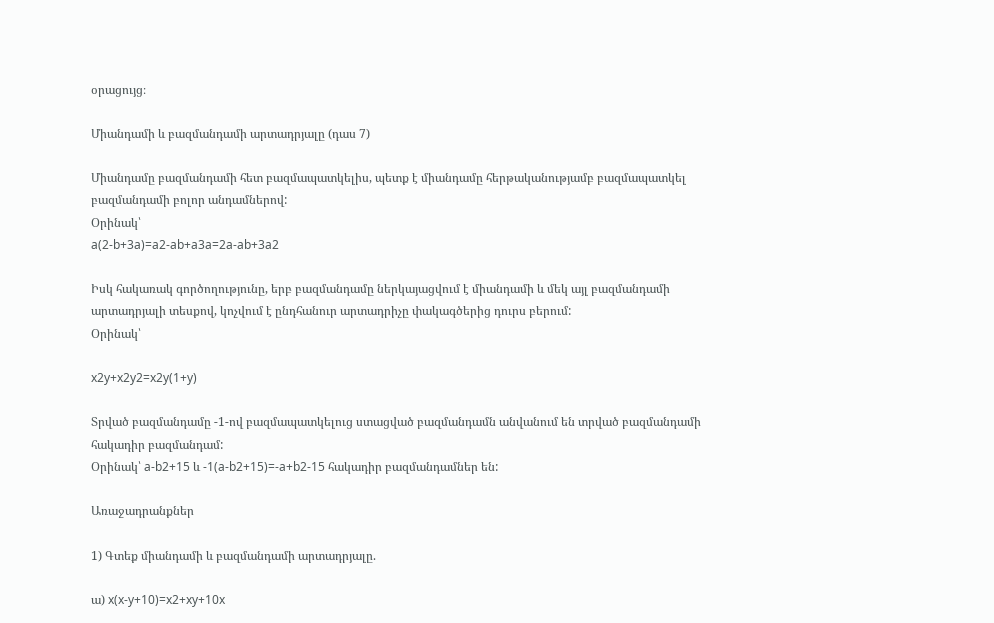օրացույց։

Միանդամի և բազմանդամի արտադրյալը (դաս 7)

Միանդամը բազմանդամի հետ բազմապատկելիս, պետք է միանդամը հերթականությամբ բազմապատկել բազմանդամի բոլոր անդամներով:
Օրինակ՝
a(2-b+3a)=a2-ab+a3a=2a-ab+3a2

Իսկ հակառակ գործողությունը, երբ բազմանդամը ներկայացվում է միանդամի և մեկ այլ բազմանդամի արտադրյալի տեսքով, կոչվում է ընդհանուր արտադրիչը փակագծերից դուրս բերում:
Օրինակ՝

x2y+x2y2=x2y(1+y)

Տրված բազմանդամը -1-ով բազմապատկելուց ստացված բազմանդամն անվանում են տրված բազմանդամի հակադիր բազմանդամ:
Օրինակ՝ a-b2+15 և -1(a-b2+15)=-a+b2-15 հակադիր բազմանդամներ են:

Առաջադրանքներ

1) Գտեք միանդամի և բազմանդամի արտադրյալը.

ա) x(x-y+10)=x2+xy+10x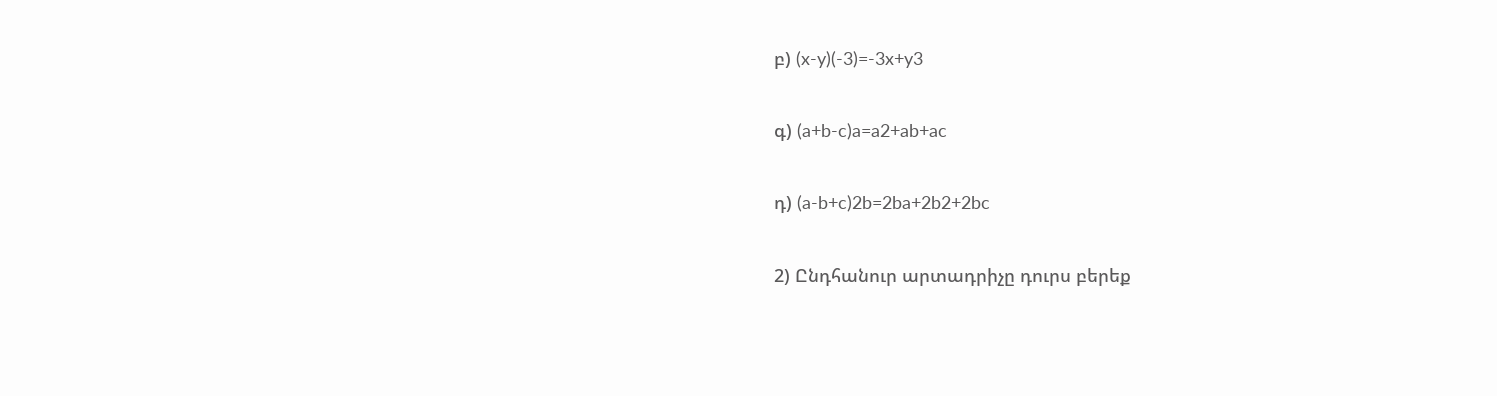բ) (x-y)(-3)=-3x+y3

գ) (a+b-c)a=a2+ab+ac

դ) (a-b+c)2b=2ba+2b2+2bc

2) Ընդհանուր արտադրիչը դուրս բերեք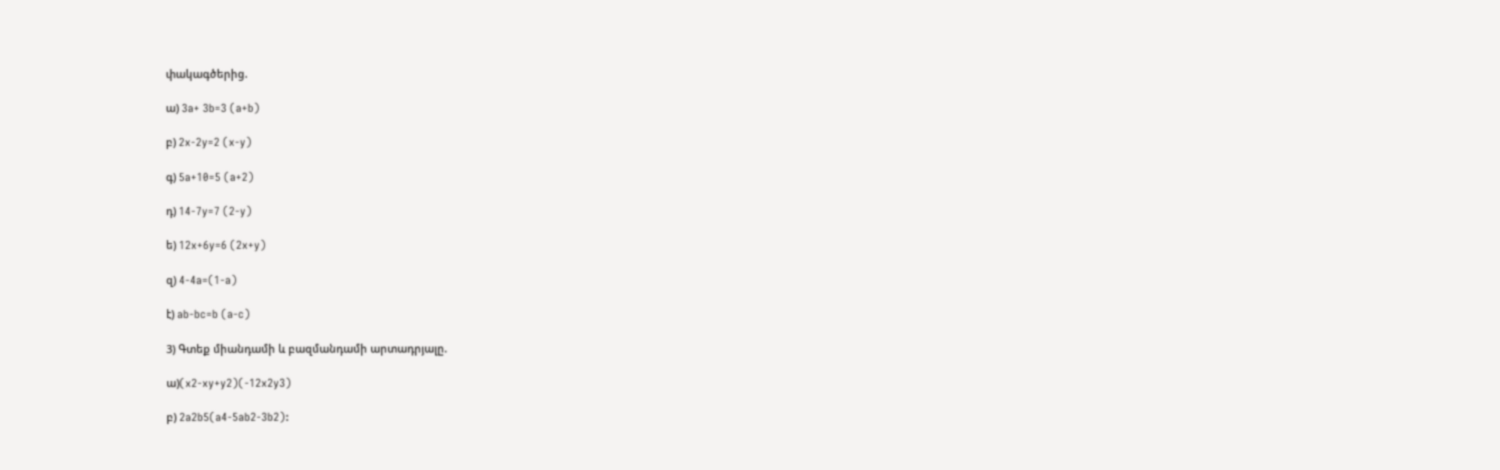փակագծերից.

ա) 3a+ 3b=3 (a+b)

բ) 2x-2y=2 (x-y)

գ) 5a+10=5 (a+2)

դ) 14-7y=7 (2-y)

ե) 12x+6y=6 (2x+y)

զ) 4-4a=(1-a)

է) ab-bc=b (a-c)

3) Գտեք միանդամի և բազմանդամի արտադրյալը.

ա)(x2-xy+y2)(-12x2y3)

բ) 2a2b5(a4-5ab2-3b2):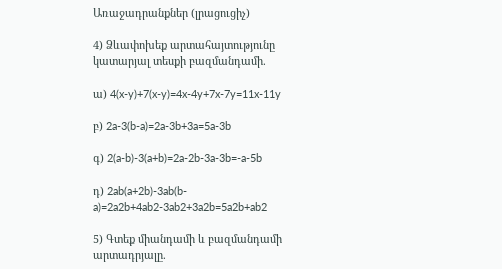Առաջադրանքներ (լրացուցիչ)

4) Ձևափոխեք արտահայտությունը կատարյալ տեսքի բազմանդամի.

ա) 4(x-y)+7(x-y)=4x-4y+7x-7y=11x-11y

բ) 2a-3(b-a)=2a-3b+3a=5a-3b

գ) 2(a-b)-3(a+b)=2a-2b-3a-3b=-a-5b

դ) 2ab(a+2b)-3ab(b-a)=2a2b+4ab2-3ab2+3a2b=5a2b+ab2

5) Գտեք միանդամի և բազմանդամի արտադրյալը.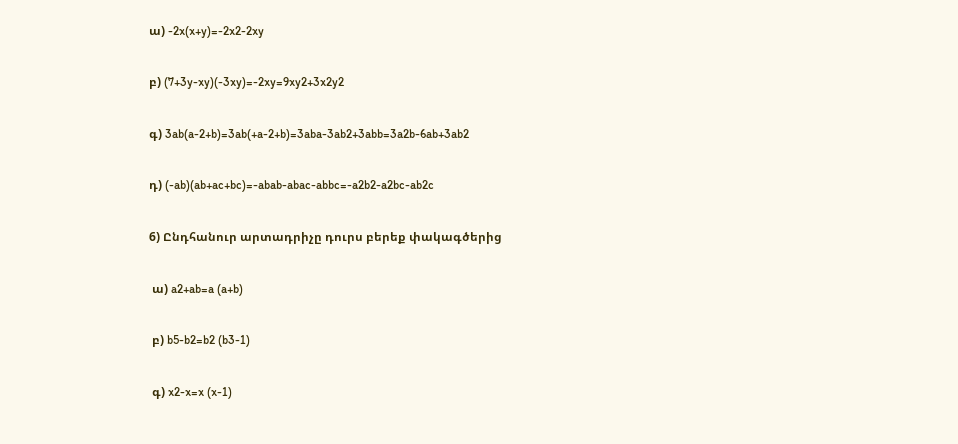ա) -2x(x+y)=-2x2-2xy

բ) (7+3y-xy)(-3xy)=-2xy=9xy2+3x2y2

գ) 3ab(a-2+b)=3ab(+a-2+b)=3aba-3ab2+3abb=3a2b-6ab+3ab2

դ) (-ab)(ab+ac+bc)=-abab-abac-abbc=-a2b2-a2bc-ab2c

6) Ընդհանուր արտադրիչը դուրս բերեք փակագծերից

 ա) a2+ab=a (a+b)

 բ) b5-b2=b2 (b3-1)

 գ) x2-x=x (x-1)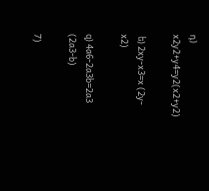դ) x2y2+y4=y2(x2+y2)

 ե) 2xy-x3=x (2y-x2)

զ) 4a6-2a3b=2a3 (2a3-b)

7)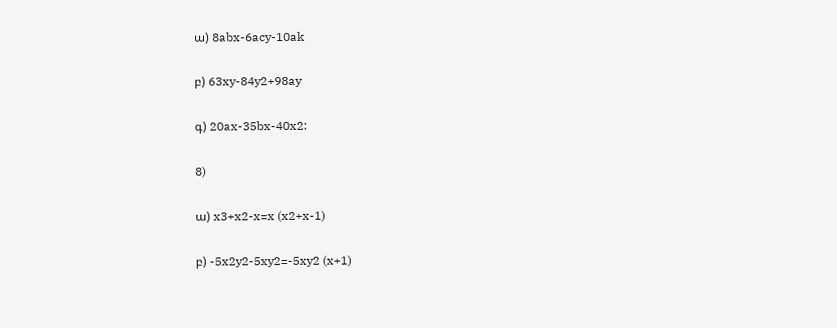ա) 8abx-6acy-10ak

բ) 63xy-84y2+98ay

գ) 20ax-35bx-40x2:

8)

ա) x3+x2-x=x (x2+x-1)

բ) -5x2y2-5xy2=-5xy2 (x+1)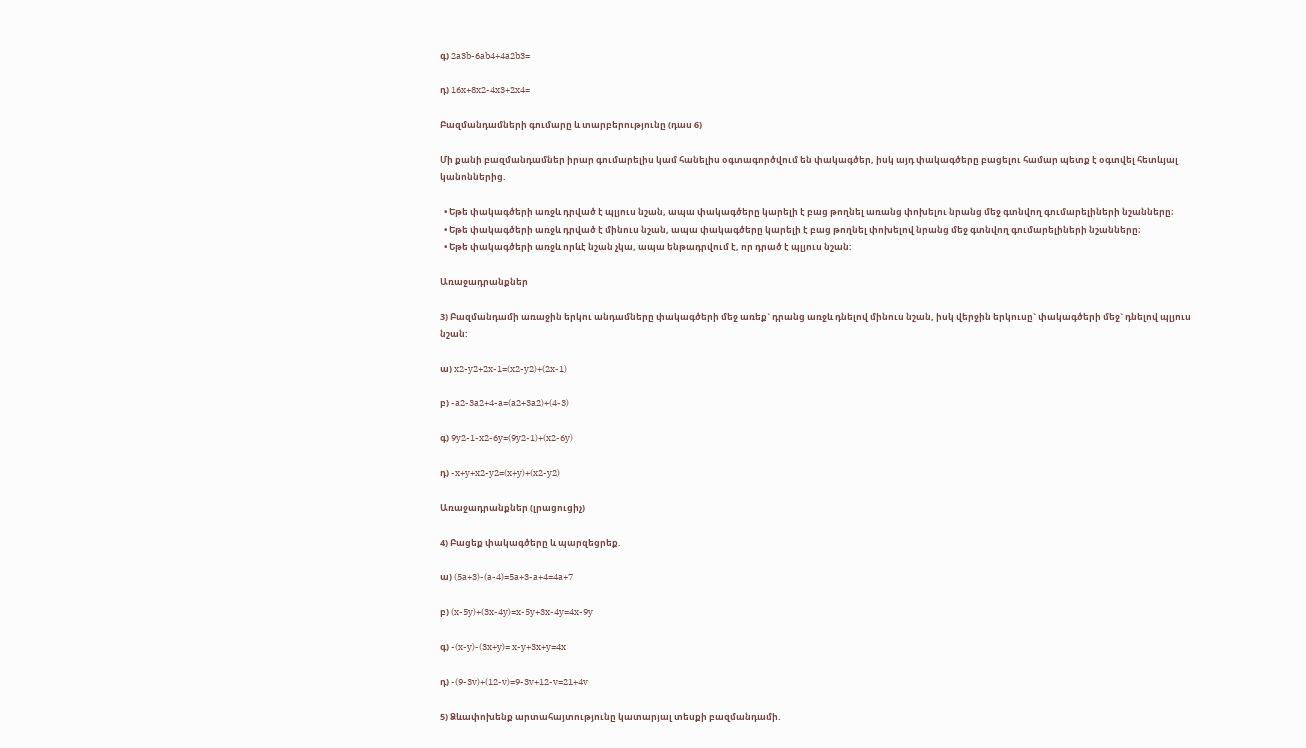գ) 2a3b-6ab4+4a2b3=

դ) 16x+8x2-4x3+2x4=

Բազմանդամների գումարը և տարբերությունը (դաս 6)

Մի քանի բազմանդամներ իրար գումարելիս կամ հանելիս օգտագործվում են փակագծեր, իսկ այդ փակագծերը բացելու համար պետք է օգտվել հետևյալ կանոններից.

  • Եթե փակագծերի առջև դրված է պլյուս նշան, ապա փակագծերը կարելի է բաց թողնել առանց փոխելու նրանց մեջ գտնվող գումարելիների նշանները։
  • Եթե փակագծերի առջև դրված է մինուս նշան, ապա փակագծերը կարելի է բաց թողնել փոխելով նրանց մեջ գտնվող գումարելիների նշանները։
  • Եթե փակագծերի առջև որևէ նշան չկա, ապա ենթադրվում է, որ դրած է պլյուս նշան:

Առաջադրանքներ

3) Բազմանդամի առաջին երկու անդամները փակագծերի մեջ առեք` դրանց առջև դնելով մինուս նշան, իսկ վերջին երկուսը` փակագծերի մեջ` դնելով պլյուս նշան:

ա) x2-y2+2x-1=(x2-y2)+(2x-1)

բ) -a2-3a2+4-a=(a2+3a2)+(4-3)

գ) 9y2-1-x2-6y=(9y2-1)+(x2-6y)

դ) -x+y+x2-y2=(x+y)+(x2-y2)

Առաջադրանքներ (լրացուցիչ)

4) Բացեք փակագծերը և պարզեցրեք.

ա) (5a+3)-(a-4)=5a+3-a+4=4a+7

բ) (x-5y)+(3x-4y)=x-5y+3x-4y=4x-9y

գ) -(x-y)-(3x+y)= x-y+3x+y=4x

դ) -(9-3v)+(12-v)=9-3v+12-v=21+4v

5) Ձևափոխենք արտահայտությունը կատարյալ տեսքի բազմանդամի.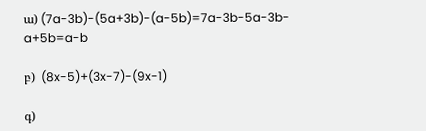ա) (7a-3b)-(5a+3b)-(a-5b)=7a-3b-5a-3b-a+5b=a-b

բ)  (8x-5)+(3x-7)-(9x-1)

գ)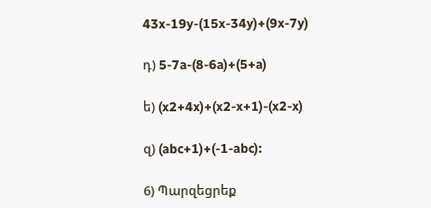43x-19y-(15x-34y)+(9x-7y)

դ) 5-7a-(8-6a)+(5+a)

ե) (x2+4x)+(x2-x+1)-(x2-x)

զ) (abc+1)+(-1-abc):

6) Պարզեցրեք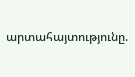արտահայտությունը.